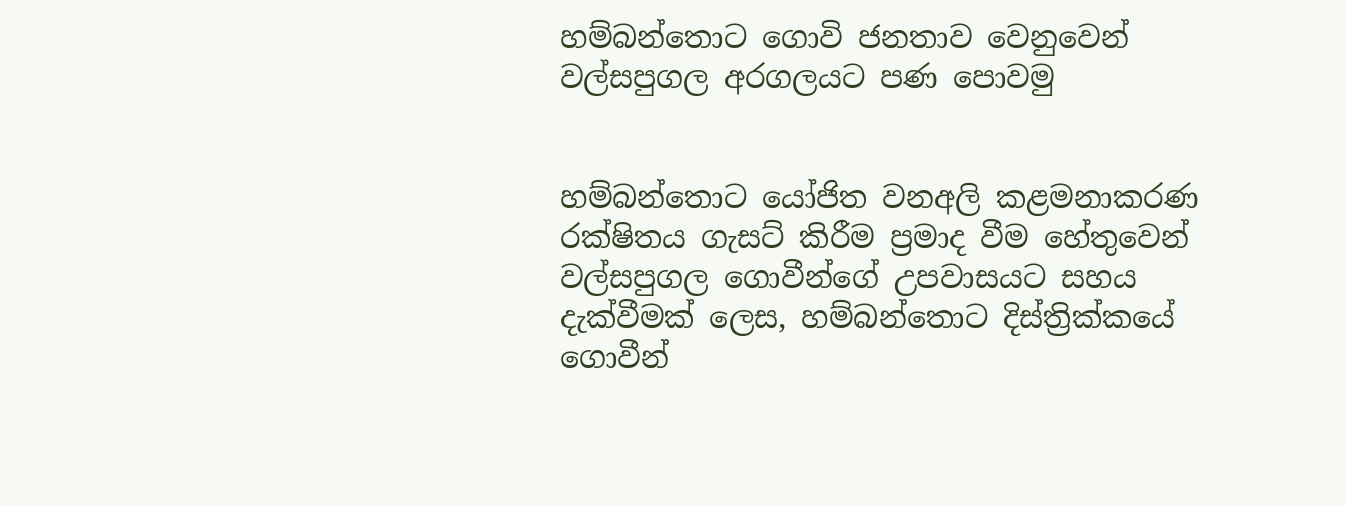හම්බන්තොට ගොවි ජනතාව වෙනුවෙන් වල්සපුගල අරගලයට පණ පොවමු


හම්බන්තොට යෝජිත වනඅලි කළමනාකරණ රක්ෂිතය ගැසට් කිරීම ප්‍රමාද වීම හේතුවෙන් වල්සපුගල ගොවීන්ගේ උපවාසයට සහය දැක්වීමක් ලෙස, හම්බන්තොට දිස්ත්‍රික්කයේ ගොවීන්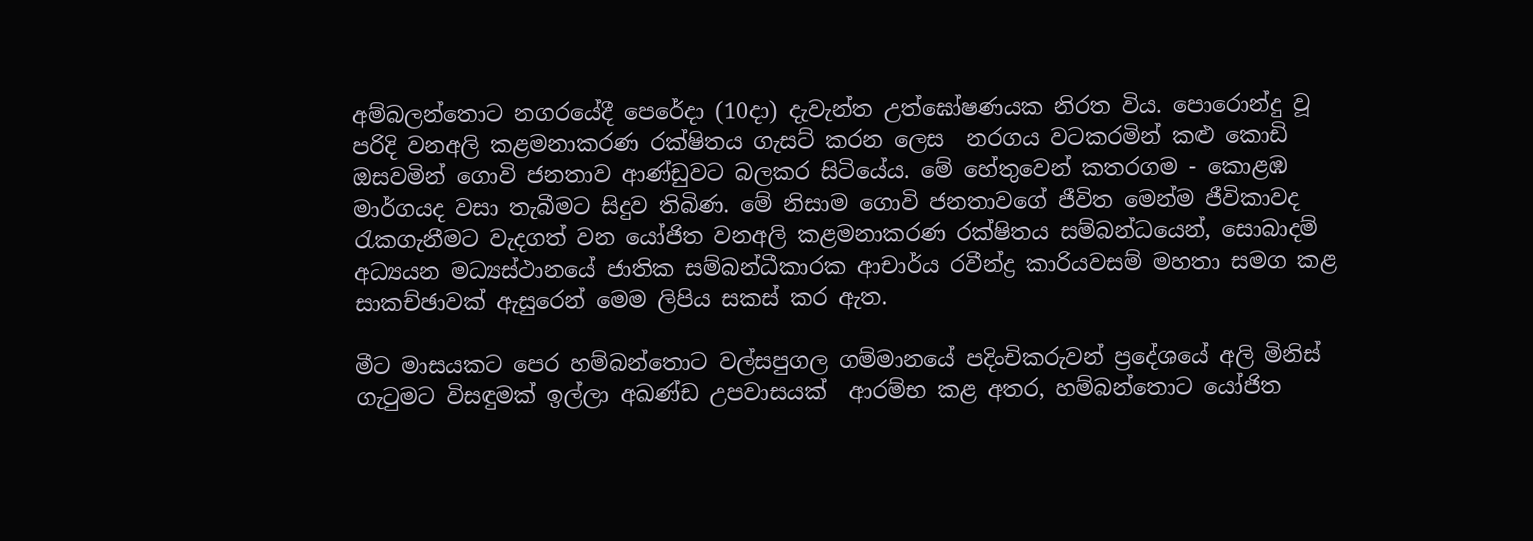අම්බලන්තොට නගරයේදී පෙරේදා (10දා) දැවැන්ත උත්ඝෝෂණයක නිරත විය. පොරොන්දු වූ පරිදි වනඅලි කළමනාකරණ රක්ෂිතය ගැසට් කරන ලෙස  නරගය වටකරමින් කළු කොඩි ඔසවමින් ගොවි ජනතාව ආණ්ඩුවට බලකර සිටියේය. මේ හේතුවෙන් කතරගම - කොළඹ මාර්ගයද වසා තැබීමට සිදුව තිබිණ. මේ නිසාම ගොවි ජනතාවගේ ජීවිත මෙන්ම ජීවිකාවද රැකගැනීමට වැදගත් වන යෝජිත වනඅලි කළමනාකරණ රක්ෂිතය සම්බන්ධයෙන්, සොබාදම් අධ්‍යයන මධ්‍යස්ථානයේ ජාතික සම්බන්ධීකාරක ආචාර්ය රවීන්ද්‍ර කාරියවසම් මහතා සමග කළ සාකච්ඡාවක් ඇසුරෙන් මෙම ලිපිය සකස් කර ඇත.

මීට මාසයකට පෙර හම්බන්තොට වල්සපුගල ගම්මානයේ පදිංචිකරුවන් ප්‍රදේශයේ අලි මිනිස් ගැටුමට විසඳුමක් ඉල්ලා අඛණ්ඩ උපවාසයක්  ආරම්භ කළ අතර, හම්බන්තොට යෝජිත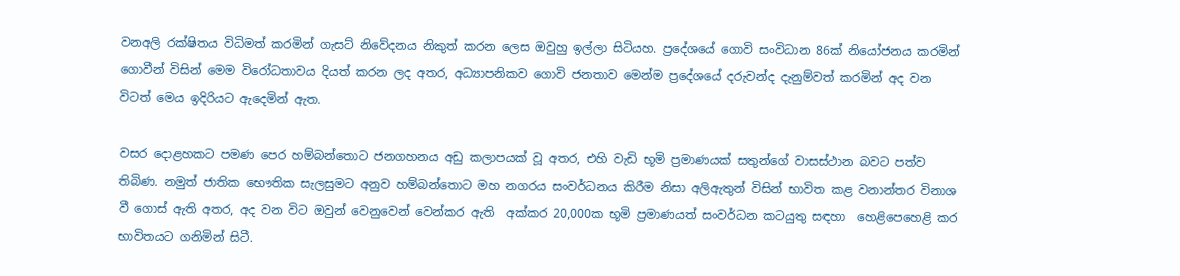වනඅලි රක්ෂිතය විධිමත් කරමින් ගැසට් නිවේදනය නිකුත් කරන ලෙස ඔවුහු ඉල්ලා සිටියහ. ප්‍රදේශයේ ගොවි සංවිධාන 86ක් නියෝජනය කරමින් ගොවීන් විසින් මෙම විරෝධතාවය දියත් කරන ලද අතර, අධ්‍යාපනිකව ගොවි ජනතාව මෙන්ම ප්‍රදේශයේ දරුවන්ද දැනුම්වත් කරමින් අද වන විටත් මෙය ඉදිරියට ඇදෙමින් ඇත.

වසර දොළහකට පමණ පෙර හම්බන්තොට ජනගහනය අඩු කලාපයක් වූ අතර, එහි වැඩි භූමි ප්‍රමාණයක් සතුන්ගේ වාසස්ථාන බවට පත්ව තිබිණ. නමුත් ජාතික භෞතික සැලසුමට අනුව හම්බන්තොට මහ නගරය සංවර්ධනය කිරීම නිසා අලිඇතුන් විසින් භාවිත කළ වනාන්තර විනාශ වී ගොස් ඇති අතර, අද වන විට ඔවුන් වෙනුවෙන් වෙන්කර ඇති  අක්කර 20,000ක භූමි ප්‍රමාණයත් සංවර්ධන කටයුතු සඳහා  හෙළිපෙහෙළි කර භාවිතයට ගනිමින් සිටී.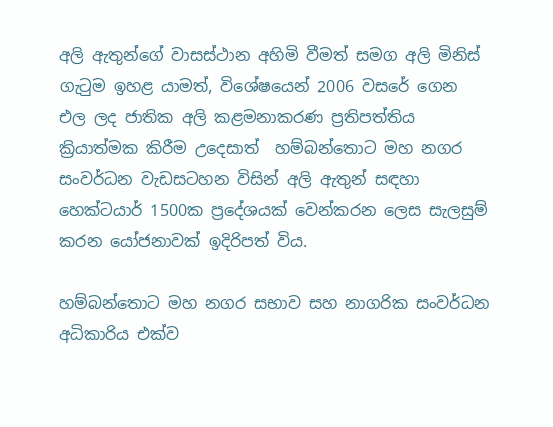අලි ඇතුන්ගේ වාසස්ථාන අහිමි වීමත් සමග අලි මිනිස් ගැටුම ඉහළ යාමත්, විශේෂයෙන් 2006 වසරේ ගෙන එල ලද ජාතික අලි කළමනාකරණ ප්‍රතිපත්තිය ක්‍රියාත්මක කිරීම උදෙසාත්  හම්බන්තොට මහ නගර සංවර්ධන වැඩසටහන විසින් අලි ඇතුන් සඳහා හෙක්ටයාර් 1500ක ප්‍රදේශයක් වෙන්කරන ලෙස සැලසුම් කරන යෝජනාවක් ඉදිරිපත් විය.

හම්බන්තොට මහ නගර සභාව සහ නාගරික සංවර්ධන අධිකාරිය එක්ව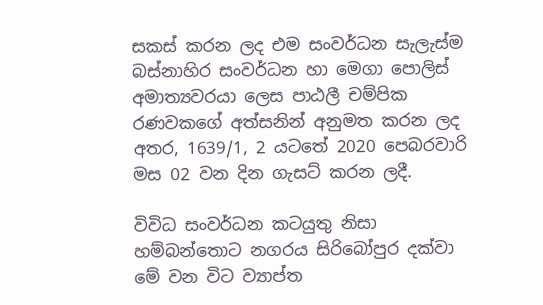සකස් කරන ලද එම සංවර්ධන සැලැස්ම බස්නාහිර සංවර්ධන හා මෙගා පොලිස් අමාත්‍යවරයා ලෙස පාඨලී චම්පික රණවකගේ අත්සනින් අනුමත කරන ලද අතර, 1639/1, 2 යටතේ 2020 පෙබරවාරි මස 02 වන දින ගැසට් කරන ලදී.

විවිධ සංවර්ධන කටයුතු නිසා හම්බන්තොට නගරය සිරිබෝපුර දක්වා මේ වන විට ව්‍යාප්ත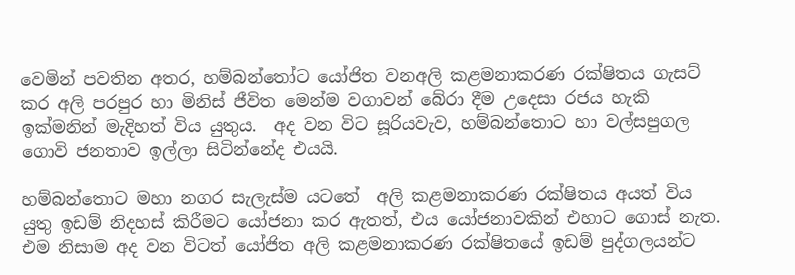වෙමින් පවතින අතර, හම්බන්තෝට යෝජිත වනඅලි කළමනාකරණ රක්ෂිතය ගැසට් කර අලි පරපුර හා මිනිස් ජීවිත මෙන්ම වගාවන් බේරා දීම උදෙසා රජය හැකි ඉක්මනින් මැදිහත් විය යුතුය.  අද වන විට සූරියවැව, හම්බන්තොට හා වල්සපුගල ගොවි ජනතාව ඉල්ලා සිටින්නේද එයයි.

හම්බන්තොට මහා නගර සැලැස්ම යටතේ  අලි කළමනාකරණ රක්ෂිතය අයත් විය යුතු ඉඩම් නිදහස් කිරීමට යෝජනා කර ඇතත්, එය යෝජනාවකින් එහාට ගොස් නැත. එම නිසාම අද වන විටත් යෝජිත අලි කළමනාකරණ රක්ෂිතයේ ඉඩම් පුද්ගලයන්ට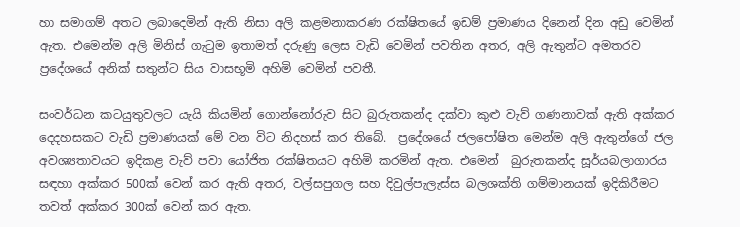හා සමාගම් අතට ලබාදෙමින් ඇති නිසා අලි කළමනාකරණ රක්ෂිතයේ ඉඩම් ප්‍රමාණය දිනෙන් දින අඩු වෙමින් ඇත. එමෙන්ම අලි මිනිස් ගැටුම ඉතාමත් දරුණු ලෙස වැඩි වෙමින් පවතින අතර, අලි ඇතුන්ට අමතරව ප්‍රදේශයේ අනික් සතුන්ට සිය වාසභූමි අහිමි වෙමින් පවතී.

සංවර්ධන කටයුතුවලට යැයි කියමින් ගොන්නෝරුව සිට බුරුතකන්ද දක්වා කුළු වැව් ගණනාවක් ඇති අක්කර දෙදහසකට වැඩි ප්‍රමාණයක් මේ වන විට නිදහස් කර තිබේ.  ප්‍රදේශයේ ජලපෝෂිත මෙන්ම අලි ඇතුන්ගේ ජල අවශ්‍යතාවයට ඉදිකළ වැව් පවා යෝජිත රක්ෂිතයට අහිමි කරමින් ඇත. එමෙන්  බුරුතකන්ද සූර්යබලාගාරය සඳහා අක්කර 500ක් වෙන් කර ඇති අතර, වල්සපුගල සහ දිවුල්පැලැස්ස බලශක්ති ගම්මානයක් ඉදිකිරීමට තවත් අක්කර 300ක් වෙන් කර ඇත.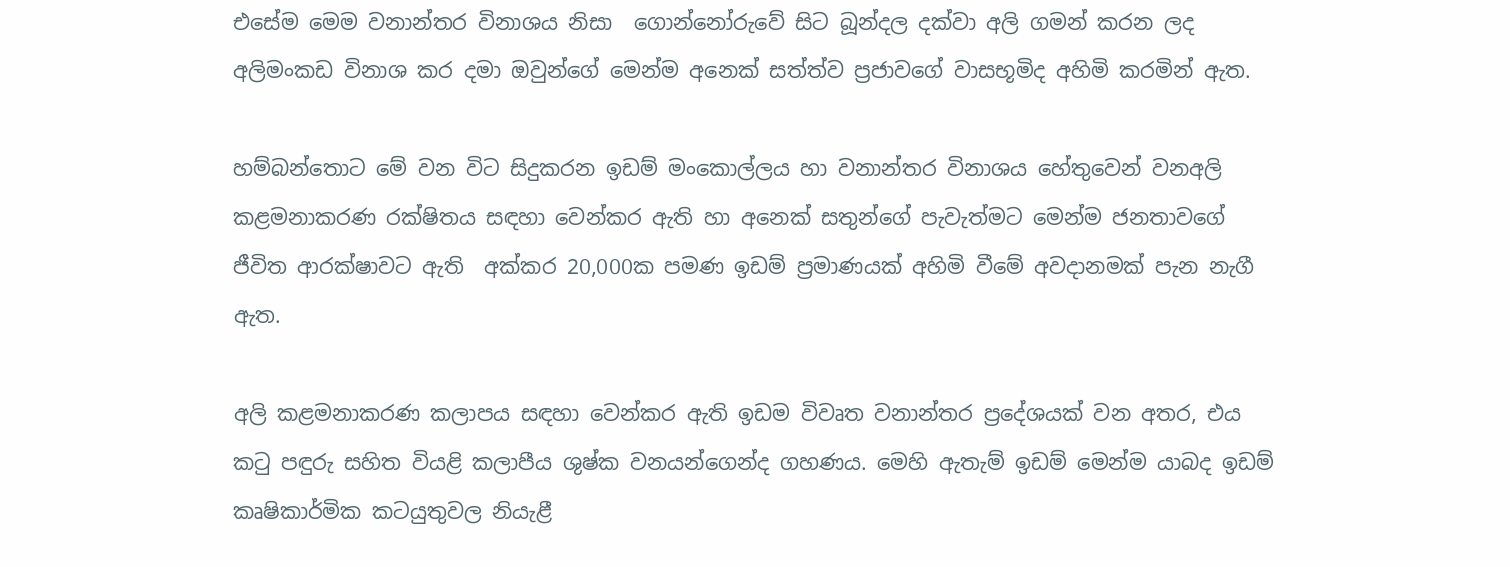එසේම මෙම වනාන්තර විනාශය නිසා  ගොන්නෝරුවේ සිට බූන්දල දක්වා අලි ගමන් කරන ලද අලිමංකඩ විනාශ කර දමා ඔවුන්ගේ මෙන්ම අනෙක් සත්ත්ව ප්‍රජාවගේ වාසභූමිද අහිමි කරමින් ඇත.

හම්බන්තොට මේ වන විට සිදුකරන ඉඩම් මංකොල්ලය හා වනාන්තර විනාශය හේතුවෙන් වනඅලි කළමනාකරණ රක්ෂිතය සඳහා වෙන්කර ඇති හා අනෙක් සතුන්ගේ පැවැත්මට මෙන්ම ජනතාවගේ ජීවිත ආරක්ෂාවට ඇති  අක්කර 20,000ක පමණ ඉඩම් ප්‍රමාණයක් අහිමි වීමේ අවදානමක් පැන නැගී ඇත.

අලි කළමනාකරණ කලාපය සඳහා වෙන්කර ඇති ඉඩම විවෘත වනාන්තර ප්‍රදේශයක් වන අතර, එය කටු පඳුරු සහිත වියළි කලාපීය ශුෂ්ක වනයන්ගෙන්ද ගහණය. මෙහි ඇතැම් ඉඩම් මෙන්ම යාබද ඉඩම් කෘෂිකාර්මික කටයුතුවල නියැළී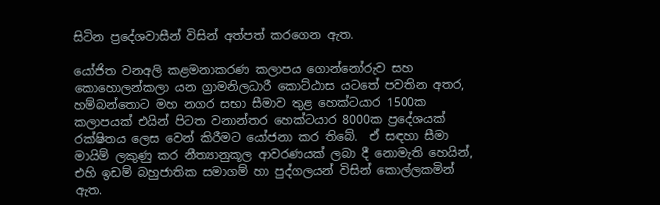සිටින ප්‍රදේශවාසීන් විසින් අත්පත් කරගෙන ඇත.

යෝජිත වනඅලි කළමනාකරණ කලාපය ගොන්නෝරුව සහ කොහොලන්කලා යන ග්‍රාමනිලධාරී කොට්ඨාස යටතේ පවතින අතර, හම්බන්තොට මහ නගර සභා සීමාව තුළ හෙක්ටයාර 1500ක කලාපයක් එයින් පිටත වනාන්තර හෙක්ටයාර 8000ක ප්‍රදේශයක් රක්ෂිතය ලෙස වෙන් කිරීමට යෝජනා කර තිබේ.  ඒ සඳහා සීමා මායිම් ලකුණු කර නීත්‍යානුකූල ආවරණයක් ලබා දී නොමැති හෙයින්, එහි ඉඩම් බහුජාතික සමාගම් හා පුද්ගලයන් විසින් කොල්ලකමින් ඇත.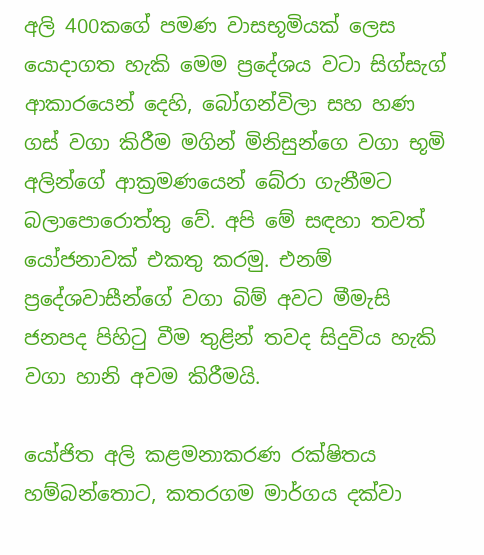අලි 400කගේ පමණ වාසභූමියක් ලෙස යොදාගත හැකි මෙම ප්‍රදේශය වටා සිග්සැග් ආකාරයෙන් දෙහි, බෝගන්විලා සහ හණ ගස් වගා කිරීම මගින් මිනිසුන්ගෙ වගා භූමි අලින්ගේ ආක්‍රමණයෙන් බේරා ගැනීමට බලාපොරොත්තු වේ. අපි මේ සඳහා තවත් යෝජනාවක් එකතු කරමු. එනම් ප්‍රදේශවාසීන්ගේ වගා බිම් අවට මීමැසි ජනපද පිහිටු වීම තුළින් තවද සිදුවිය හැකි වගා හානි අවම කිරීමයි.

යෝජිත අලි කළමනාකරණ රක්ෂිතය හම්බන්තොට, කතරගම මාර්ගය දක්වා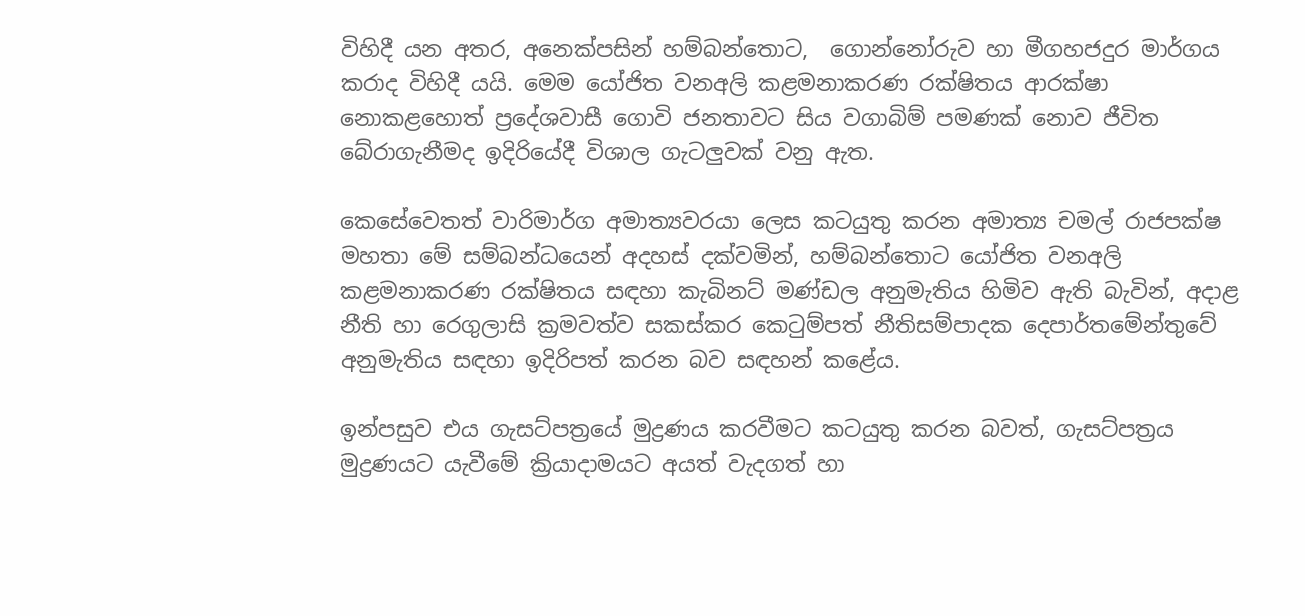විහිදී යන අතර, අනෙක්පසින් හම්බන්තොට,  ගොන්නෝරුව හා මීගහජදුර මාර්ගය කරාද විහිදී යයි. මෙම යෝජිත වනඅලි කළමනාකරණ රක්ෂිතය ආරක්ෂා නොකළහොත් ප්‍රදේශවාසී ගොවි ජනතාවට සිය වගාබිම් පමණක් නොව ජීවිත බේරාගැනීමද ඉදිරියේදී විශාල ගැටලුවක් වනු ඇත.

කෙසේවෙතත් වාරිමාර්ග අමාත්‍යවරයා ලෙස කටයුතු කරන අමාත්‍ය චමල් රාජපක්ෂ මහතා මේ සම්බන්ධයෙන් අදහස් දක්වමින්, හම්බන්තොට යෝජිත වනඅලි කළමනාකරණ රක්ෂිතය සඳහා කැබිනට් මණ්ඩල අනුමැතිය හිමිව ඇති බැවින්, අදාළ නීති හා රෙගුලාසි ක්‍රමවත්ව සකස්කර කෙටුම්පත් නීතිසම්පාදක දෙපාර්තමේන්තුවේ අනුමැතිය සඳහා ඉදිරිපත් කරන බව සඳහන් කළේය.

ඉන්පසුව එය ගැසට්පත්‍රයේ මුද්‍රණය කරවීමට කටයුතු කරන බවත්, ගැසට්පත්‍රය මුද්‍රණයට යැවීමේ ක්‍රියාදාමයට අයත් වැදගත් හා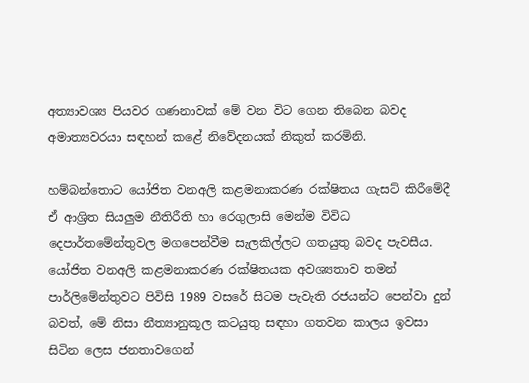අත්‍යාවශ්‍ය පියවර ගණනාවක් මේ වන විට ගෙන තිබෙන බවද අමාත්‍යවරයා සඳහන් කළේ නිවේදනයක් නිකුත් කරමිනි.

හම්බන්තොට යෝජිත වනඅලි කළමනාකරණ රක්ෂිතය ගැසට් කිරීමේදී ඒ ආශ්‍රිත සියලුම නීතිරීති හා රෙගුලාසි මෙන්ම විවිධ දෙපාර්තමේන්තුවල මගපෙන්වීම සැලකිල්ලට ගතයුතු බවද පැවසීය. යෝජිත වනඅලි කළමනාකරණ රක්ෂිතයක අවශ්‍යතාව තමන් පාර්ලිමේන්තුවට පිවිසි 1989 වසරේ සිටම පැවැති රජයන්ට පෙන්වා දුන් බවත්, මේ නිසා නීත්‍යානුකූල කටයුතු සඳහා ගතවන කාලය ඉවසා සිටින ලෙස ජනතාවගෙන්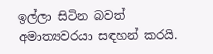ඉල්ලා සිටින බවත් අමාත්‍යවරයා සඳහන් කරයි.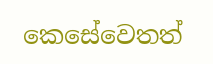කෙසේවෙතත්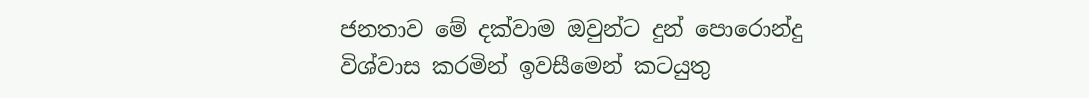ජනතාව මේ දක්වාම ඔවුන්ට දුන් පොරොන්දු විශ්වාස කරමින් ඉවසීමෙන් කටයුතු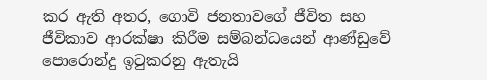කර ඇති අතර, ගොවි ජනතාවගේ ජීවිත සහ ජීවිකාව ආරක්ෂා කිරීම සම්බන්ධයෙන් ආණ්ඩුවේ පොරොන්දු ඉටුකරනු ඇතැයි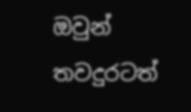ඔවුන් තවදුරටත්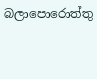බලාපොරොත්තු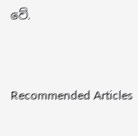වේ.



Recommended Articles